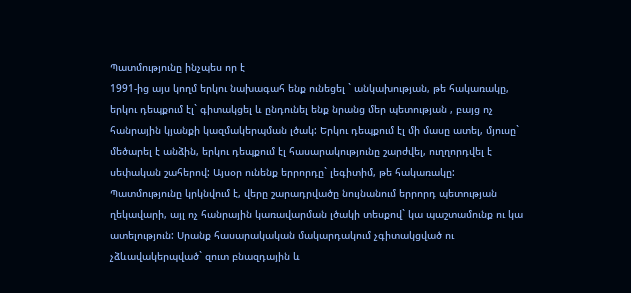Պատմությունը ինչպես որ է
1991-ից այս կողմ երկու նախագահ ենք ունեցել ` անկախության, թե հակառակը, երկու դեպքում էլ` գիտակցել և ընդունել ենք նրանց մեր պետության , բայց ոչ հանրային կյանքի կազմակերպման լծակ: Երկու դեպքում էլ մի մասը ատել, մյուսը` մեծարել է անձին, երկու դեպքում էլ հասարակությունը շարժվել, ուղղորդվել է սեփական շահերով: Այսօր ունենք երրորդը` լեգիտիմ, թե հակառակը: Պատմությունը կրկնվում է, վերը շարադրվածը նույնանում երրորդ պետության ղեկավարի, այլ ոչ հանրային կառավարման լծակի տեսքով` կա պաշտամունք ու կա ատելություն: Սրանք հասարակական մակարդակում չգիտակցված ու չձևավակերպված` զուտ բնազդային և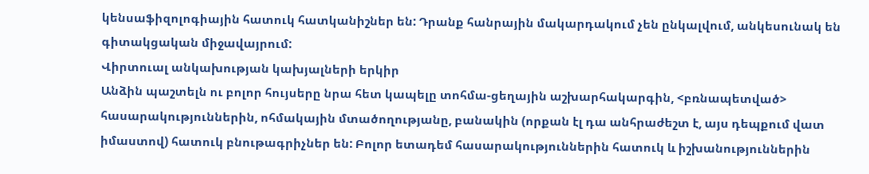կենսաֆիզոլոգիային հատուկ հատկանիշներ են: Դրանք հանրային մակարդակում չեն ընկալվում, անկեսունակ են գիտակցական միջավայրում:
Վիրտուալ անկախության կախյալների երկիր
Անձին պաշտելն ու բոլոր հույսերը նրա հետ կապելը տոհմա-ցեղային աշխարհակարգին, <բռնապետված> հասարակություններին, ոհմակային մտածողությանը, բանակին (որքան էլ դա անհրաժեշտ է, այս դեպքում վատ իմաստով) հատուկ բնութագրիչներ են: Բոլոր ետադեմ հասարակություններին հատուկ և իշխանություններին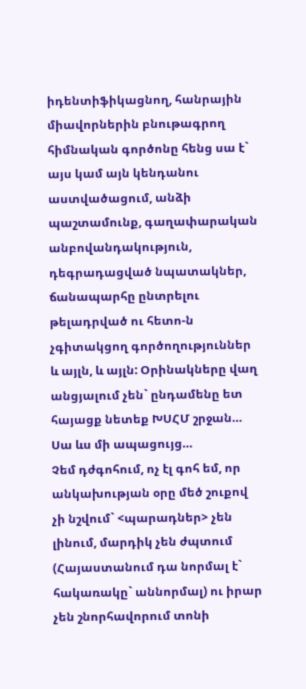իդենտիֆիկացնող, հանրային միավորներին բնութագրող հիմնական գործոնը հենց սա է` այս կամ այն կենդանու աստվածացում, անձի պաշտամունք, գաղափարական անբովանդակություն, դեգրադացված նպատակներ, ճանապարհը ընտրելու թելադրված ու հետո-ն չգիտակցող գործողություններ և այլն, և այլն: Օրինակները վաղ անցյալում չեն` ընդամենը ետ հայացք նետեք ԽՍՀՄ շրջան…
Սա ևս մի ապացույց…
Չեմ դժգոհում, ոչ էլ գոհ եմ, որ անկախության օրը մեծ շուքով չի նշվում` <պարադներ> չեն լինում, մարդիկ չեն ժպտում (Հայաստանում դա նորմալ է` հակառակը` աննորմալ) ու իրար չեն շնորհավորում տոնի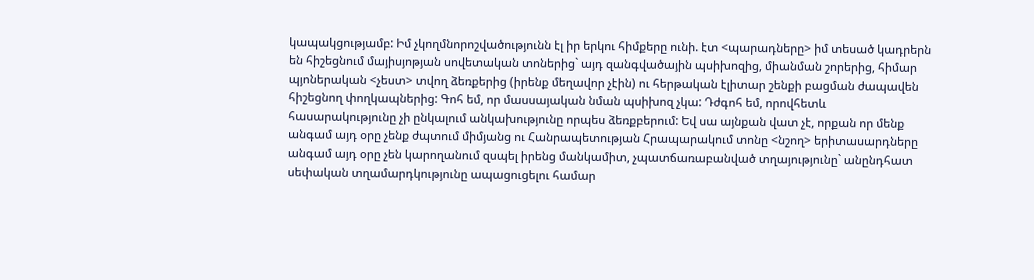կապակցությամբ: Իմ չկողմնորոշվածությունն էլ իր երկու հիմքերը ունի. էտ <պարադները> իմ տեսած կադրերն են հիշեցնում մայիսյոթյան սովետական տոներից` այդ զանգվածային պսիխոզից, միանման շորերից, հիմար պյոներական <չեստ> տվող ձեռքերից (իրենք մեղավոր չէին) ու հերթական էլիտար շենքի բացման ժապավեն հիշեցնող փողկապներից: Գոհ եմ, որ մասսայական նման պսիխոզ չկա: Դժգոհ եմ, որովհետև հասարակությունը չի ընկալում անկախությունը որպես ձեռքբերում: Եվ սա այնքան վատ չէ, որքան որ մենք անգամ այդ օրը չենք ժպտում միմյանց ու Հանրապետության Հրապարակում տոնը <նշող> երիտասարդները անգամ այդ օրը չեն կարողանում զսպել իրենց մանկամիտ, չպատճառաբանված տղայությունը` անընդհատ սեփական տղամարդկությունը ապացուցելու համար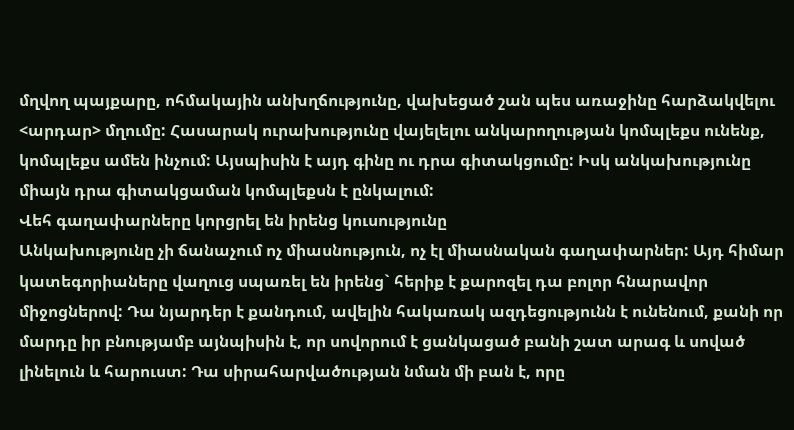մղվող պայքարը, ոհմակային անխղճությունը, վախեցած շան պես առաջինը հարձակվելու <արդար> մղումը: Հասարակ ուրախությունը վայելելու անկարողության կոմպլեքս ունենք, կոմպլեքս ամեն ինչում: Այսպիսին է այդ գինը ու դրա գիտակցումը: Իսկ անկախությունը միայն դրա գիտակցաման կոմպլեքսն է ընկալում:
Վեհ գաղափարները կորցրել են իրենց կուսությունը
Անկախությունը չի ճանաչում ոչ միասնություն, ոչ էլ միասնական գաղափարներ: Այդ հիմար կատեգորիաները վաղուց սպառել են իրենց` հերիք է քարոզել դա բոլոր հնարավոր միջոցներով: Դա նյարդեր է քանդում, ավելին հակառակ ազդեցությունն է ունենում, քանի որ մարդը իր բնությամբ այնպիսին է, որ սովորում է ցանկացած բանի շատ արագ և սոված լինելուն և հարուստ: Դա սիրահարվածության նման մի բան է, որը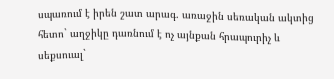սպառում է իրեն շատ արագ. առաջին սեռական ակտից հետո` աղջիկը դառնում է ոչ այնքան հրապուրիչ և սեքսուալ`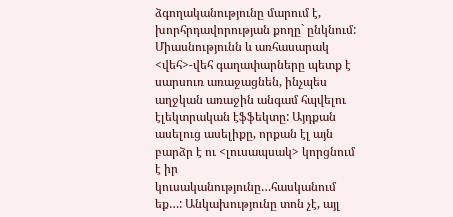ձգողականությունը մարում է, խորհրդավորության քողը` ընկնում: Միասնությունն և առհասարակ <վեհ>-վեհ գաղափարները պետք է սարսուռ առաջացնեն, ինչպես աղջկան առաջին անգամ հպվելու էլեկտրական էֆֆեկտը: Այդքան ասելուց ասելիքը, որքան էլ այն բարձր է ու <լուսապսակ> կորցնում է իր կուսականությունը…հասկանում եք…: Անկախությունը տոն չէ, այլ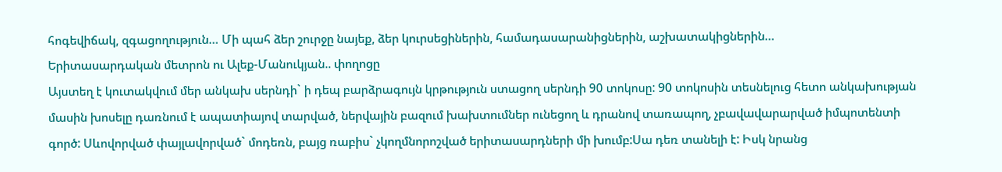հոգեվիճակ, զգացողություն… Մի պահ ձեր շուրջը նայեք, ձեր կուրսեցիներին, համադասարանիցներին, աշխատակիցներին…
Երիտասարդական մետրոն ու Ալեք-Մանուկյան.. փողոցը
Այստեղ է կուտակվում մեր անկախ սերնդի` ի դեպ բարձրագույն կրթություն ստացող սերնդի 90 տոկոսը: 90 տոկոսին տեսնելուց հետո անկախության մասին խոսելը դառնում է ապատիայով տարված, ներվային բազում խախտումներ ունեցող և դրանով տառապող, չբավավարարված իմպոտենտի գործ: Սևովորված փայլավորված` մոդեռն, բայց ռաբիս` չկողմնորոշված երիտասարդների մի խումբ:Սա դեռ տանելի է: Իսկ նրանց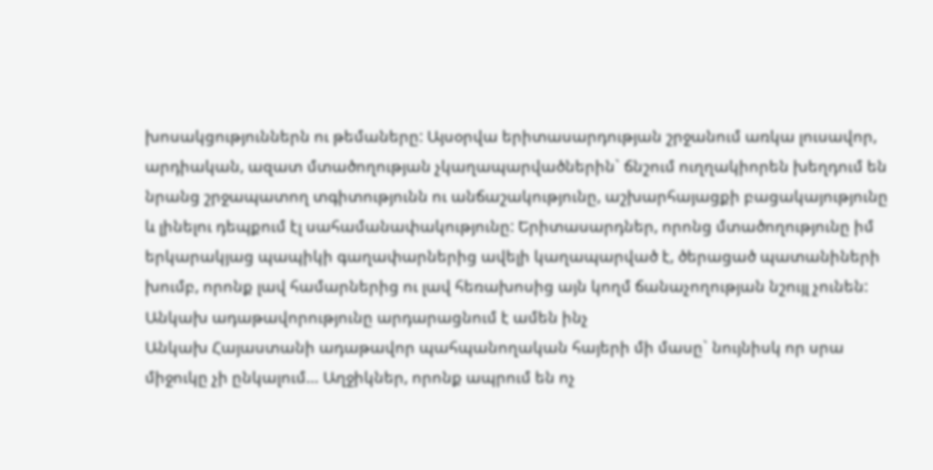խոսակցություններն ու թեմաները: Այսօրվա երիտասարդության շրջանում առկա լուսավոր, արդիական, ազատ մտածողության չկաղապարվածներին` ճնշում ուղղակիորեն խեղդում են նրանց շրջապատող տգիտությունն ու անճաշակությունը, աշխարհայացքի բացակայությունը և լինելու դեպքում էլ սահամանափակությունը: Երիտասարդներ, որոնց մտածողությունը իմ երկարակյաց պապիկի գաղափարներից ավելի կաղապարված է, ծերացած պատանիների խումբ, որոնք լավ համարներից ու լավ հեռախոսից այն կողմ ճանաչողության նշույլ չունեն:
Անկախ ադաթավորությունը արդարացնում է ամեն ինչ
Անկախ Հայաստանի ադաթավոր պահպանողական հայերի մի մասը` նույնիսկ որ սրա միջուկը չի ընկալում… Աղջիկներ, որոնք ապրում են ոչ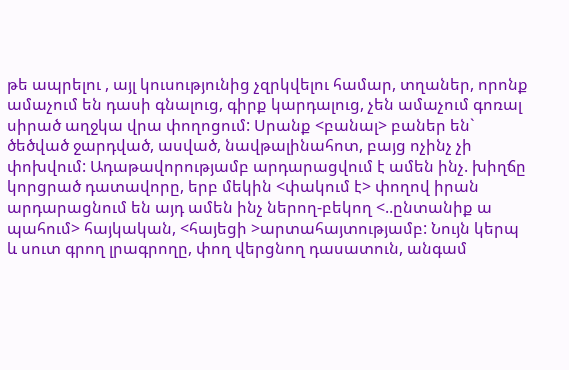թե ապրելու , այլ կուսությունից չզրկվելու համար, տղաներ, որոնք ամաչում են դասի գնալուց, գիրք կարդալուց, չեն ամաչում գոռալ սիրած աղջկա վրա փողոցում: Սրանք <բանալ> բաներ են` ծեծված ջարդված, ասված, նավթալինահոտ, բայց ոչինչ չի փոխվում: Ադաթավորությամբ արդարացվում է ամեն ինչ. խիղճը կորցրած դատավորը, երբ մեկին <փակում է> փողով իրան արդարացնում են այդ ամեն ինչ ներող-բեկող <..ընտանիք ա պահում> հայկական, <հայեցի >արտահայտությամբ: Նույն կերպ և սուտ գրող լրագրողը, փող վերցնող դասատուն, անգամ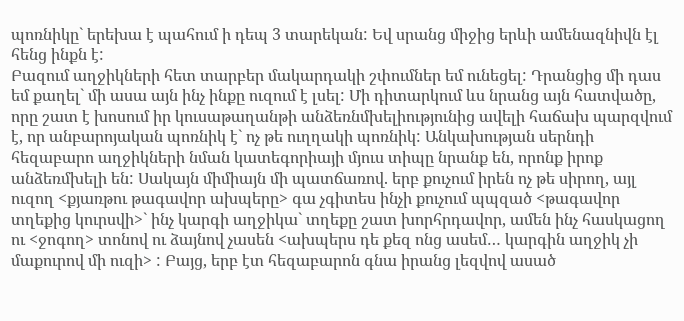պոռնիկը` երեխա է պահում ի դեպ 3 տարեկան: Եվ սրանց միջից երևի ամենազնիվն էլ հենց ինքն է:
Բազում աղջիկների հետ տարբեր մակարդակի շփումներ եմ ունեցել: Դրանցից մի դաս եմ քաղել` մի ասա այն ինչ ինքը ուզում է լսել: Մի դիտարկում ևս նրանց այն հատվածը, որը շատ է խոսում իր կուսաթաղանթի անձեռնմխելիությունից ավելի հաճախ պարզվում է, որ անբարոյական պոռնիկ է` ոչ թե ուղղակի պոռնիկ: Անկախության սերնդի հեզաբարո աղջիկների նման կատեգորիայի մյուս տիպը նրանք են, որոնք իրոք անձեռմխելի են: Սակայն միմիայն մի պատճառով. երբ քուչում իրեն ոչ թե սիրող, այլ ուզող <քյառթու թագավոր ախպերը> գա չգիտես ինչի քուչում պպզած <թագավոր տղեքից կուրսվի>` ինչ կարգի աղջիկա` տղեքը շատ խորհրդավոր, ամեն ինչ հասկացող ու <ջոգող> տոնով ու ձայնով չասեն <ախպերս դե քեզ ոնց ասեմ… կարգին աղջիկ չի մաքուրով մի ուզի> : Բայց, երբ էտ հեզաբարոն գնա իրանց լեզվով ասած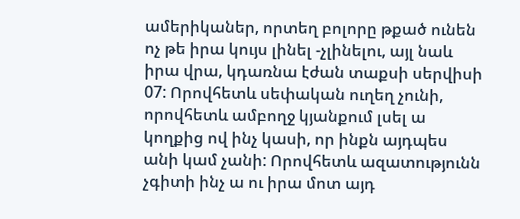ամերիկաներ, որտեղ բոլորը թքած ունեն ոչ թե իրա կույս լինել -չլինելու, այլ նաև իրա վրա, կդառնա էժան տաքսի սերվիսի 07: Որովհետև սեփական ուղեղ չունի, որովհետև ամբողջ կյանքում լսել ա կողքից ով ինչ կասի, որ ինքն այդպես անի կամ չանի: Որովհետև ազատությունն չգիտի ինչ ա ու իրա մոտ այդ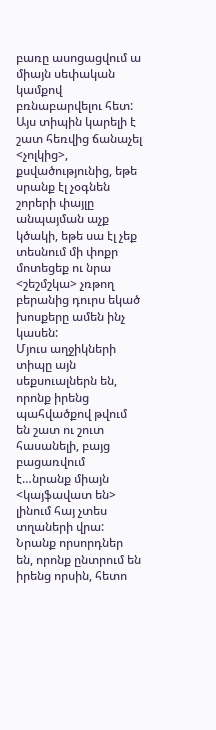բառը ասոցացվում ա միայն սեփական կամքով բռնաբարվելու հետ: Այս տիպին կարելի է շատ հեռվից ճանաչել <չոլկից>, քսվածությունից, եթե սրանք էլ չօգնեն շորերի փայլը անպայման աչք կծակի, եթե սա էլ չեք տեսնում մի փոքր մոտեցեք ու նրա <շեշմշկա> չռթող բերանից դուրս եկած խոսքերը ամեն ինչ կասեն:
Մյուս աղջիկների տիպը այն սեքսուալներն են, որոնք իրենց պահվածքով թվում են շատ ու շուտ հասանելի, բայց բացառվում է…նրանք միայն <կայֆավատ են> լինում հայ չտես տղաների վրա: Նրանք որսորդներ են, որոնք ընտրում են իրենց որսին, հետո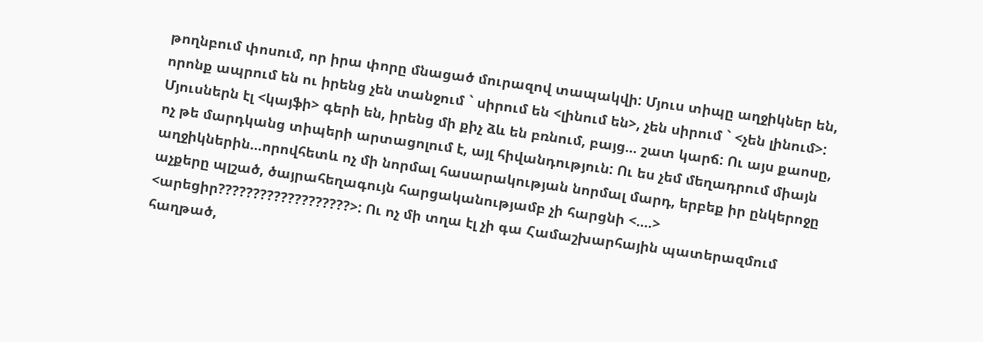թողնբում փոսում, որ իրա փորը մնացած մուրազով տապակվի: Մյուս տիպը աղջիկներ են, որոնք ապրում են ու իրենց չեն տանջում ` սիրում են <լինում են>, չեն սիրում ` <չեն լինում>: Մյուսներն էլ <կայֆի> գերի են, իրենց մի քիչ ձև են բռնում, բայց… շատ կարճ: Ու այս քաոսը, ոչ թե մարդկանց տիպերի արտացոլում է, այլ հիվանդություն: Ու ես չեմ մեղադրում միայն աղջիկներին…որովհետև ոչ մի նորմալ հասարակության նորմալ մարդ, երբեք իր ընկերոջը աչքերը պլշած, ծայրահեղագույն հարցականությամբ չի հարցնի <….> <արեցիր???????????????????>: Ու ոչ մի տղա էլ չի գա Համաշխարհային պատերազմում հաղթած,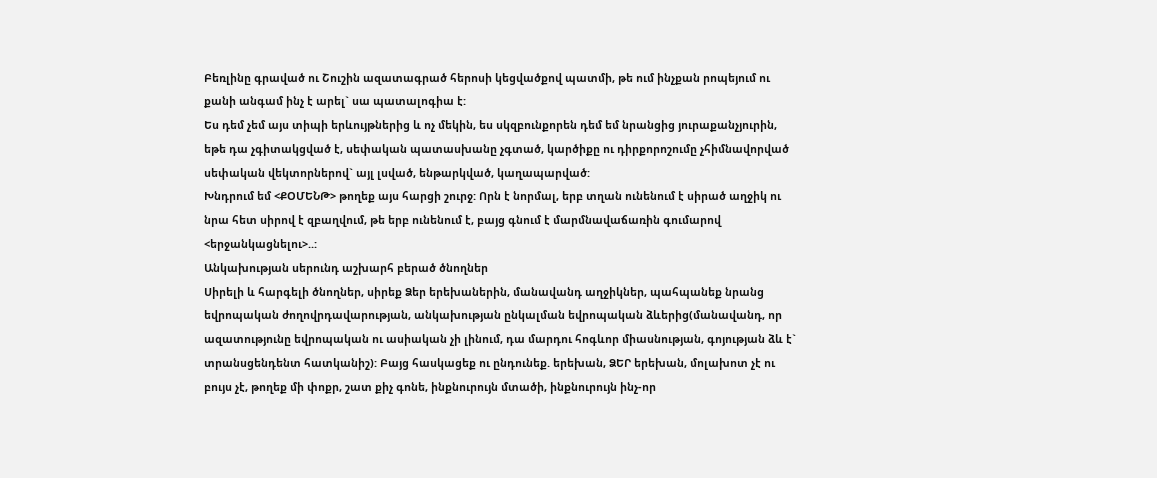Բեռլինը գրաված ու Շուշին ազատագրած հերոսի կեցվածքով պատմի, թե ում ինչքան րոպեյում ու քանի անգամ ինչ է արել` սա պատալոգիա է:
Ես դեմ չեմ այս տիպի երևույթներից և ոչ մեկին, ես սկզբունքորեն դեմ եմ նրանցից յուրաքանչյուրին, եթե դա չգիտակցված է, սեփական պատասխանը չգտած, կարծիքը ու դիրքորոշումը չհիմնավորված սեփական վեկտորներով` այլ լսված, ենթարկված, կաղապարված:
Խնդրում եմ <ՔՕՄԵՆԹ> թողեք այս հարցի շուրջ: Որն է նորմալ, երբ տղան ունենում է սիրած աղջիկ ու նրա հետ սիրով է զբաղվում, թե երբ ունենում է, բայց գնում է մարմնավաճառին գումարով <երջանկացնելու>..:
Անկախության սերունդ աշխարհ բերած ծնողներ
Սիրելի և հարգելի ծնողներ, սիրեք Ձեր երեխաներին, մանավանդ աղջիկներ, պահպանեք նրանց եվրոպական ժողովրդավարության, անկախության ընկալման եվրոպական ձևերից(մանավանդ, որ ազատությունը եվրոպական ու ասիական չի լինում, դա մարդու հոգևոր միասնության, գոյության ձև է` տրանսցենդենտ հատկանիշ): Բայց հասկացեք ու ընդունեք. երեխան, ՁԵՐ երեխան, մոլախոտ չէ ու բույս չէ, թողեք մի փոքր, շատ քիչ գոնե, ինքնուրույն մտածի, ինքնուրույն ինչ-որ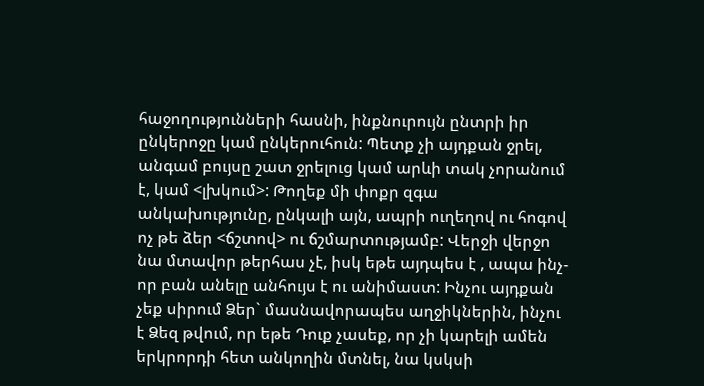հաջողությունների հասնի, ինքնուրույն ընտրի իր ընկերոջը կամ ընկերուհուն: Պետք չի այդքան ջրել, անգամ բույսը շատ ջրելուց կամ արևի տակ չորանում է, կամ <լխկում>: Թողեք մի փոքր զգա անկախությունը, ընկալի այն, ապրի ուղեղով ու հոգով ոչ թե ձեր <ճշտով> ու ճշմարտությամբ: Վերջի վերջո նա մտավոր թերհաս չէ, իսկ եթե այդպես է , ապա ինչ-որ բան անելը անհույս է ու անիմաստ: Ինչու այդքան չեք սիրում Ձեր` մասնավորապես աղջիկներին, ինչու է Ձեզ թվում, որ եթե Դուք չասեք, որ չի կարելի ամեն երկրորդի հետ անկողին մտնել, նա կսկսի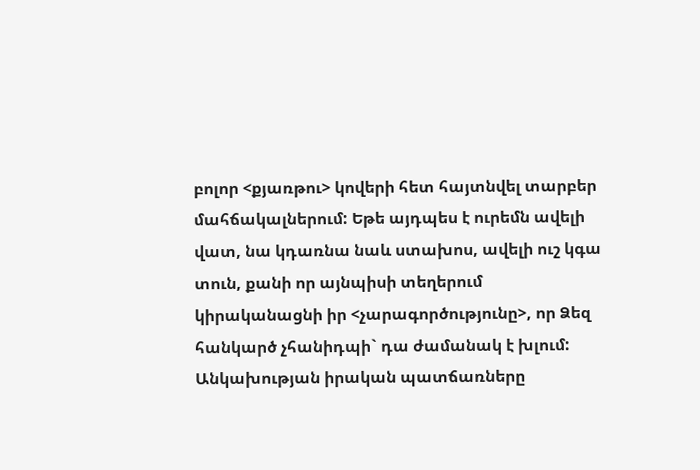բոլոր <քյառթու> կովերի հետ հայտնվել տարբեր մահճակալներում: Եթե այդպես է ուրեմն ավելի վատ, նա կդառնա նաև ստախոս, ավելի ուշ կգա տուն, քանի որ այնպիսի տեղերում կիրականացնի իր <չարագործությունը>, որ Ձեզ հանկարծ չհանիդպի` դա ժամանակ է խլում:
Անկախության իրական պատճառները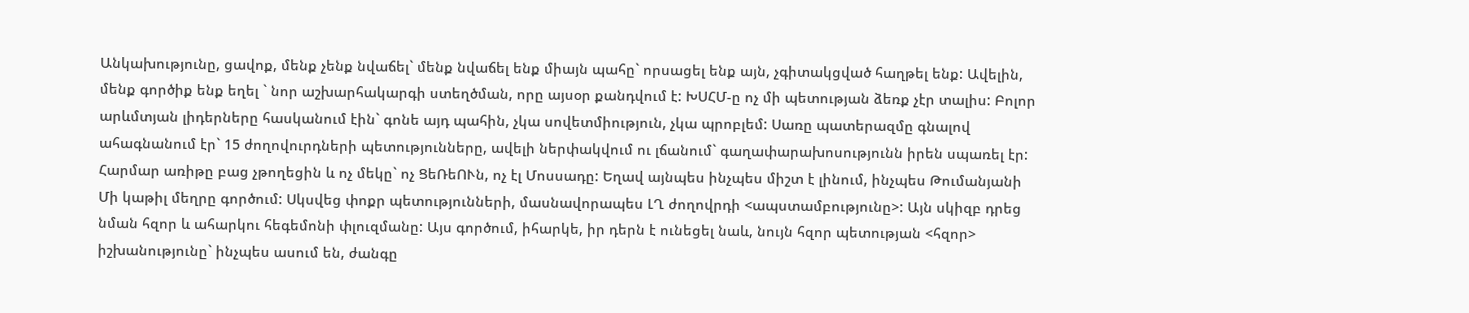Անկախությունը, ցավոք, մենք չենք նվաճել` մենք նվաճել ենք միայն պահը` որսացել ենք այն, չգիտակցված հաղթել ենք: Ավելին, մենք գործիք ենք եղել ` նոր աշխարհակարգի ստեղծման, որը այսօր քանդվում է: ԽՍՀՄ-ը ոչ մի պետության ձեռք չէր տալիս: Բոլոր արևմտյան լիդերները հասկանում էին` գոնե այդ պահին, չկա սովետմիություն, չկա պրոբլեմ: Սառը պատերազմը գնալով ահագնանում էր` 15 ժողովուրդների պետությունները, ավելի ներփակվում ու լճանում` գաղափարախոսությունն իրեն սպառել էր: Հարմար առիթը բաց չթողեցին և ոչ մեկը` ոչ ՑեՌեՈՒն, ոչ էլ Մոսսադը: Եղավ այնպես ինչպես միշտ է լինում, ինչպես Թումանյանի Մի կաթիլ մեղրը գործում: Սկսվեց փոքր պետությունների, մասնավորապես ԼՂ ժողովրդի <ապստամբությունը>: Այն սկիզբ դրեց նման հզոր և ահարկու հեգեմոնի փլուզմանը: Այս գործում, իհարկե, իր դերն է ունեցել նաև, նույն հզոր պետության <հզոր> իշխանությունը` ինչպես ասում են, ժանգը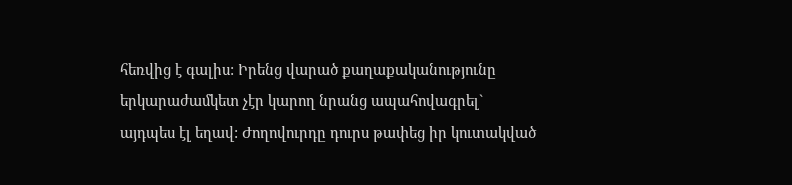հեռվից է գալիս: Իրենց վարած քաղաքականությունը երկարաժամկետ չէր կարող նրանց ապահովագրել` այդպես էլ եղավ: Ժողովուրդը դուրս թափեց իր կուտակված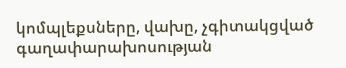կոմպլեքսները, վախը, չգիտակցված գաղափարախոսության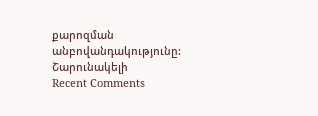քարոզման անբովանդակությունը:
Շարունակելի
Recent Comments